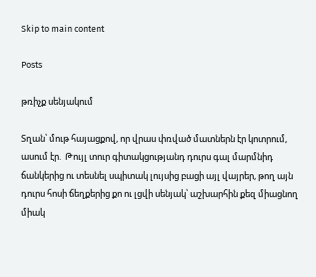Skip to main content

Posts

թռիչք սենյակում

Տղան՝ մութ հայացքով, որ վրաս փռված մատներն էր կոտրում, ասում էր.  Թույլ տուր գիտակցությանդ դուրս գալ մարմնիդ ճանկերից ու տեսնել սպիտակ լույսից բացի այլ վայրեր, թող այն դուրս հոսի ճեղքերից քո ու լցվի սենյակ՝ աշխարհին քեզ միացնող միակ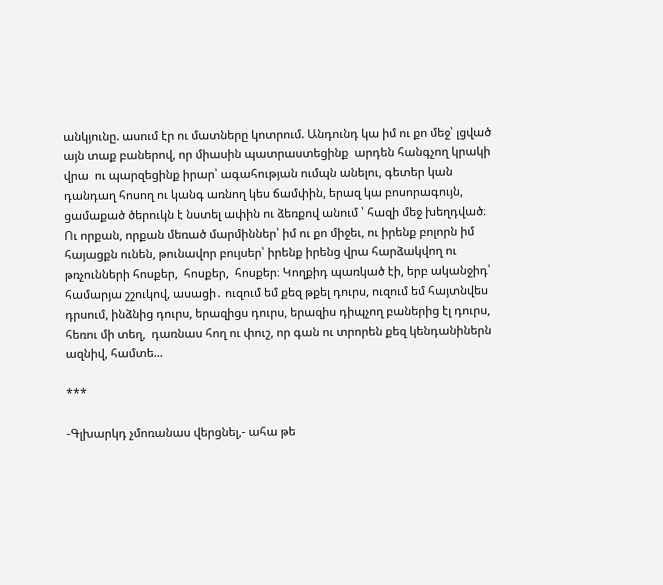անկյունը. ասում էր ու մատները կոտրում. Անդունդ կա իմ ու քո մեջ՝ լցված այն տաք բաներով, որ միասին պատրաստեցինք  արդեն հանգչող կրակի վրա  ու պարզեցինք իրար՝ ագահության ումպն անելու, գետեր կան դանդաղ հոսող ու կանգ առնող կես ճամփին, երազ կա բոսորագույն,  ցամաքած ծերուկն է նստել ափին ու ձեռքով անում ՝ հազի մեջ խեղդված։ Ու որքան, որքան մեռած մարմիններ՝ իմ ու քո միջեւ, ու իրենք բոլորն իմ հայացքն ունեն, թունավոր բույսեր՝ իրենք իրենց վրա հարձակվող ու թռչունների հոսքեր,  հոսքեր,  հոսքեր։ Կողքիդ պառկած էի, երբ ականջիդ՝ համարյա շշուկով, ասացի․ ուզում եմ քեզ թքել դուրս, ուզում եմ հայտնվես դրսում, ինձնից դուրս, երազիցս դուրս, երազիս դիպչող բաներից էլ դուրս, հեռու մի տեղ,  դառնաս հող ու փուշ, որ գան ու տրորեն քեզ կենդանիներն ազնիվ, համտե...

***

-Գլխարկդ չմոռանաս վերցնել,- ահա թե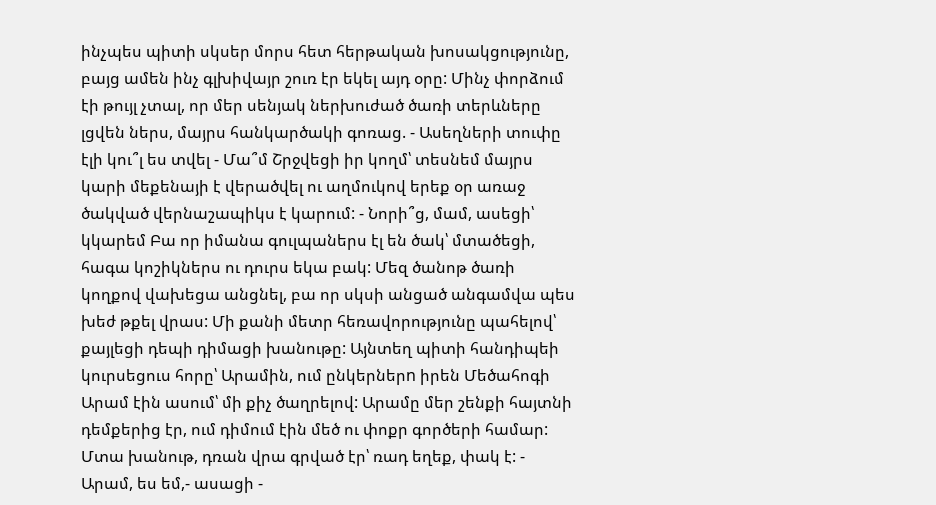ինչպես պիտի սկսեր մորս հետ հերթական խոսակցությունը, բայց ամեն ինչ գլխիվայր շուռ էր եկել այդ օրը: Մինչ փորձում էի թույլ չտալ, որ մեր սենյակ ներխուժած ծառի տերևները լցվեն ներս, մայրս հանկարծակի գոռաց. - Ասեղների տուփը էլի կու՞լ ես տվել - Մա՞մ Շրջվեցի իր կողմ՝ տեսնեմ մայրս կարի մեքենայի է վերածվել ու աղմուկով երեք օր առաջ ծակված վերնաշապիկս է կարում: - Նորի՞ց, մամ, ասեցի՝ կկարեմ Բա որ իմանա գուլպաներս էլ են ծակ՝ մտածեցի, հագա կոշիկներս ու դուրս եկա բակ: Մեզ ծանոթ ծառի կողքով վախեցա անցնել, բա որ սկսի անցած անգամվա պես խեժ թքել վրաս: Մի քանի մետր հեռավորությունը պահելով՝ քայլեցի դեպի դիմացի խանութը: Այնտեղ պիտի հանդիպեի կուրսեցուս հորը՝ Արամին, ում ընկերներn իրեն Մեծահոգի Արամ էին ասում՝ մի քիչ ծաղրելով: Արամը մեր շենքի հայտնի դեմքերից էր, ում դիմում էին մեծ ու փոքր գործերի համար:  Մտա խանութ, դռան վրա գրված էր՝ ռադ եղեք, փակ է: - Արամ, ես եմ,- ասացի -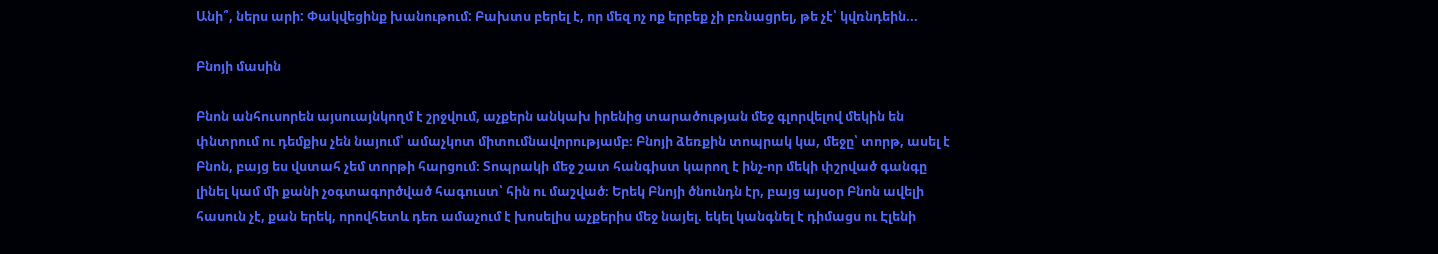Անի՞, ներս արի: Փակվեցինք խանութում: Բախտս բերել է, որ մեզ ոչ ոք երբեք չի բռնացրել, թե չէ՝ կվռնդեին...

Բնոյի մասին

Բնոն անհուսորեն այսուայնկողմ է շրջվում, աչքերն անկախ իրենից տարածության մեջ գլորվելով մեկին են փնտրում ու դեմքիս չեն նայում՝ ամաչկոտ միտումնավորությամբ։ Բնոյի ձեռքին տոպրակ կա, մեջը՝ տորթ, ասել է Բնոն, բայց ես վստահ չեմ տորթի հարցում։ Տոպրակի մեջ շատ հանգիստ կարող է ինչ-որ մեկի փշրված գանգը լինել կամ մի քանի չօգտագործված հագուստ՝ հին ու մաշված։ Երեկ Բնոյի ծնունդն էր, բայց այսօր Բնոն ավելի հասուն չէ, քան երեկ, որովհետև դեռ ամաչում է խոսելիս աչքերիս մեջ նայել. եկել կանգնել է դիմացս ու Էլենի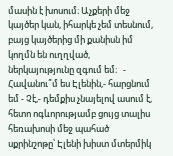մասին է խոսում։ Աչքերի մեջ կայծեր կան, իհարկե չեմ տեսնում, բայց կայծերից մի քանիսն իմ կողմն են ուղղված, ներկայությունը զգում եմ։   - Հավանու՞մ ես Էլենին,- հարցնում եմ - Չէ,- դեմքիս չնայելով ասում է, հետո ոգևորությամբ ցույց տալիս հեռախոսի մեջ պահած սքրինշոթը՝ Էլենի խիստ մտերմիկ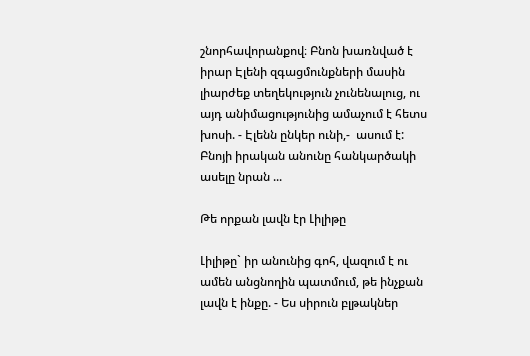շնորհավորանքով։ Բնոն խառնված է իրար Էլենի զգացմունքների մասին լիարժեք տեղեկություն չունենալուց, ու այդ անիմացությունից ամաչում է հետս խոսի. - Էլենն ընկեր ունի,-  ասում է: Բնոյի իրական անունը հանկարծակի ասելը նրան ...

Թե որքան լավն էր Լիլիթը

Լիլիթը` իր անունից գոհ, վազում է ու ամեն անցնողին պատմում, թե ինչքան լավն է ինքը. - Ես սիրուն բլթակներ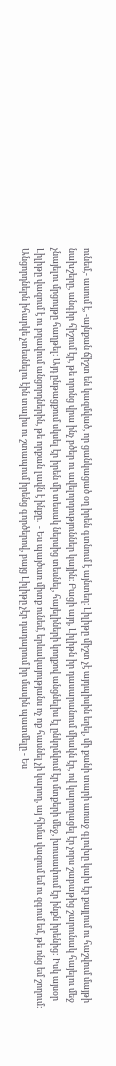ունեմ,- ասում է, -այնքան ճիշտ են կազմված, որ ցանկացած օղ իրեն գտնում է այնտեղ։ Լիլիթը միշտ չէ այդպիսին եղել, մի քանի տարի առաջ գլուխը կախ էր քայլում ու հաշվում մայթի նախշերը, անգիր հիշում էր, թե որոնց վրա ինչ բծեր ու ավելորդություններ կային։ Բացի այդ, Լիլիթն իր դասարանում միակն էր, ով կարողացել էր չորս շաբաթից շարունակ հայելու մեջ չնայելու մրցույթը հաղթել։ Այդ ընթացքում սկսել էր իրեն մի տեսակ ներսից տեսնել, հայելիների կողքով անցնելիս էլ ընկղմվում էր մտքերի մեջ, խուսափում էր ինքն իրենից: Իսկ այսօր Լիլիթը վազում է ու բղավում անցորդներին, թե որքան լավն է ինքը.  - Ես պայծառ միտք ունեմ, երևակայությանս ոչ ոք հասնել չի կարող, այ հիմա վազում եմ ու զգում եմ, թե ոնց եմ շողում: Անցորդներն իհարկե չտեսնելու էին տալիս ու շտապում իրենց գործերով, բայց Լիլիթը չէր դադարում իր մասին պատմելը - Ես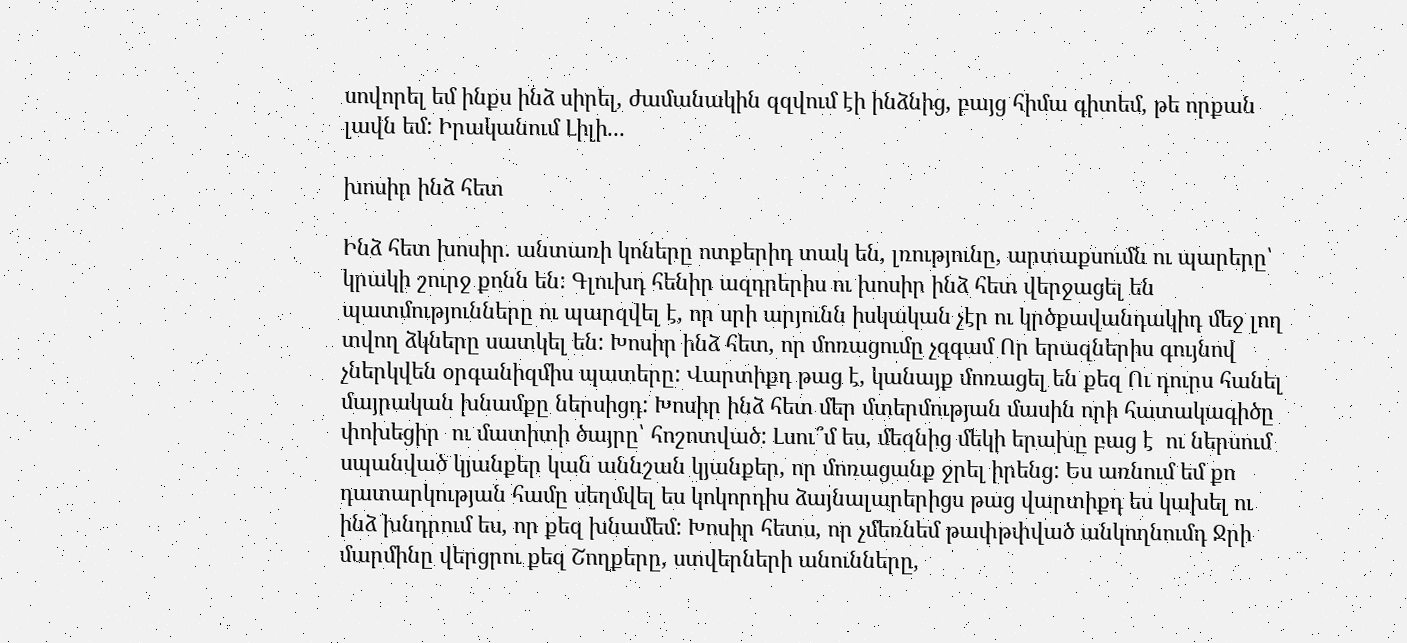սովորել եմ ինքս ինձ սիրել, ժամանակին զզվում էի ինձնից, բայց հիմա գիտեմ, թե որքան լավն եմ: Իրականում Լիլի...

խոսիր ինձ հետ

Ինձ հետ խոսիր. անտառի կոները ոտքերիդ տակ են, լռությունը, արտաքսումն ու պարերը՝ կրակի շուրջ քոնն են: Գլուխդ հենիր ազդրերիս ու խոսիր ինձ հետ վերջացել են պատմությունները ու պարզվել է, որ սրի արյունն իսկական չէր ու կրծքավանդակիդ մեջ լող տվող ձկները սատկել են: Խոսիր ինձ հետ, որ մոռացումը չզգամ Որ երազներիս գույնով չներկվեն օրգանիզմիս պատերը: Վարտիքդ թաց է, կանայք մոռացել են քեզ Ու դուրս հանել մայրական խնամքը ներսիցդ: Խոսիր ինձ հետ մեր մտերմության մասին որի հատակագիծը փոխեցիր  ու մատիտի ծայրը՝ հոշոտված: Լսու՞մ ես, մեզնից մեկի երախը բաց է  ու ներսում սպանված կյանքեր կան աննշան կյանքեր, որ մոռացանք ջրել իրենց: Ես առնում եմ քո դատարկության համը սեղմվել ես կոկորդիս ձայնալարերիցս թաց վարտիքդ ես կախել ու ինձ խնդրում ես, որ քեզ խնամեմ: Խոսիր հետս, որ չմեռնեմ թափթփված անկողնումդ Ջրի մարմինը վերցրու քեզ Շողքերը, ստվերների անունները,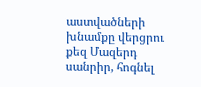աստվածների խնամքը վերցրու քեզ Մազերդ սանրիր, հոգնել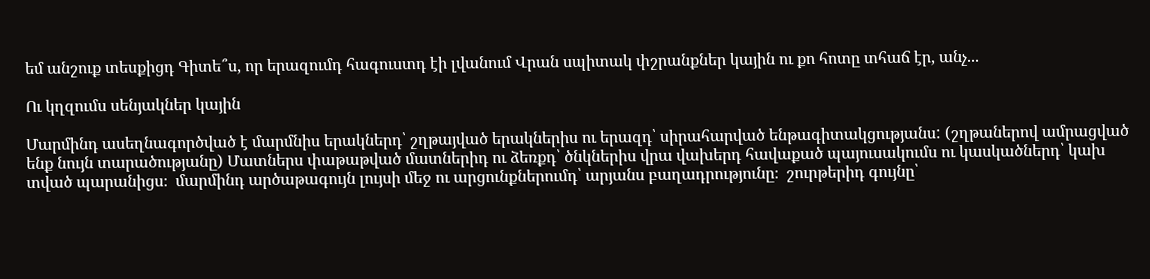եմ անշուք տեսքիցդ Գիտե՞ս, որ երազումդ հագուստդ էի լվանում Վրան սպիտակ փշրանքներ կային ու քո հոտը տհաճ էր, անչ...

Ու կղզումս սենյակներ կային

Մարմինդ ասեղնագործված է մարմնիս երակներդ՝ շղթայված երակներիս ու երազդ՝ սիրահարված ենթագիտակցությանս: (շղթաներով ամրացված ենք նույն տարածությանը) Մատներս փաթաթված մատներիդ ու ձեռքդ՝ ծնկներիս վրա վախերդ հավաքած պայուսակումս ու կասկածներդ՝ կախ տված պարանիցս։  մարմինդ արծաթագույն լույսի մեջ ու արցունքներումդ՝ արյանս բաղադրությունը։  շուրթերիդ գույնը՝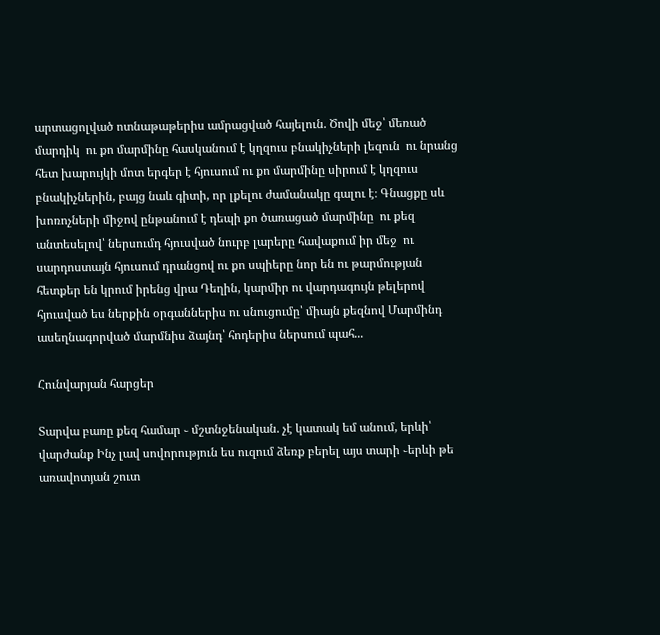արտացոլված ոտնաթաթերիս ամրացված հայելուն. Ծովի մեջ՝ մեռած մարդիկ  ու քո մարմինը հասկանում է կղզուս բնակիչների լեզուն  ու նրանց հետ խարույկի մոտ երգեր է հյուսում ու քո մարմինը սիրում է կղզուս բնակիչներին, բայց նաև գիտի, որ լքելու ժամանակը գալու է։ Գնացքը սև խոռոչների միջով ընթանում է դեպի քո ծառացած մարմինը  ու քեզ անտեսելով՝ ներսումդ հյուսված նուրբ լարերը հավաքում իր մեջ  ու սարդոստայն հյուսում դրանցով ու քո սպիերը նոր են ու թարմության հետքեր են կրում իրենց վրա Դեղին, կարմիր ու վարդագույն թելերով հյուսված ես ներքին օրգաններիս ու սնուցումը՝ միայն քեզնով Մարմինդ ասեղնագորված մարմնիս ձայնդ՝ հոդերիս ներսում պահ...

Հունվարյան հարցեր

Տարվա բառը քեզ համար ֊ մշտնջենական. չէ կատակ եմ անում, երևի՝ վարժանք Ինչ լավ սովորություն ես ուզում ձեռք բերել այս տարի ֊երևի թե առավոտյան շուտ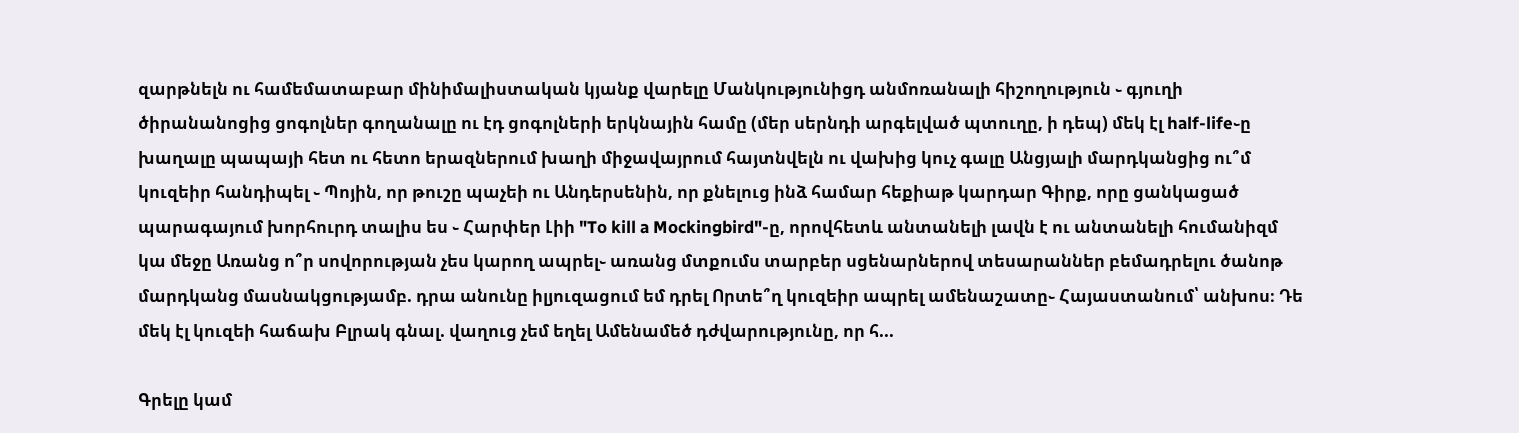զարթնելն ու համեմատաբար մինիմալիստական կյանք վարելը Մանկությունիցդ անմոռանալի հիշողություն ֊ գյուղի ծիրանանոցից ցոգոլներ գողանալը ու էդ ցոգոլների երկնային համը (մեր սերնդի արգելված պտուղը, ի դեպ) մեկ էլ half-life֊ը խաղալը պապայի հետ ու հետո երազներում խաղի միջավայրում հայտնվելն ու վախից կուչ գալը Անցյալի մարդկանցից ու՞մ կուզեիր հանդիպել ֊ Պոյին, որ թուշը պաչեի ու Անդերսենին, որ քնելուց ինձ համար հեքիաթ կարդար Գիրք, որը ցանկացած պարագայում խորհուրդ տալիս ես ֊ Հարփեր Լիի "To kill a Mockingbird"-ը, որովհետև անտանելի լավն է ու անտանելի հումանիզմ կա մեջը Առանց ո՞ր սովորության չես կարող ապրել֊ առանց մտքումս տարբեր սցենարներով տեսարաններ բեմադրելու ծանոթ մարդկանց մասնակցությամբ. դրա անունը իլյուզացում եմ դրել Որտե՞ղ կուզեիր ապրել ամենաշատը֊ Հայաստանում՝ անխոս։ Դե մեկ էլ կուզեի հաճախ Բլրակ գնալ. վաղուց չեմ եղել Ամենամեծ դժվարությունը, որ հ...

Գրելը կամ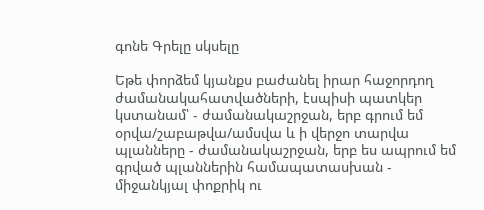գոնե Գրելը սկսելը

Եթե փորձեմ կյանքս բաժանել իրար հաջորդող ժամանակահատվածների, էսպիսի պատկեր կստանամ՝ - ժամանակաշրջան, երբ գրում եմ օրվա/շաբաթվա/ամսվա և ի վերջո տարվա պլանները - ժամանակաշրջան, երբ ես ապրում եմ գրված պլաններին համապատասխան - միջանկյալ փոքրիկ ու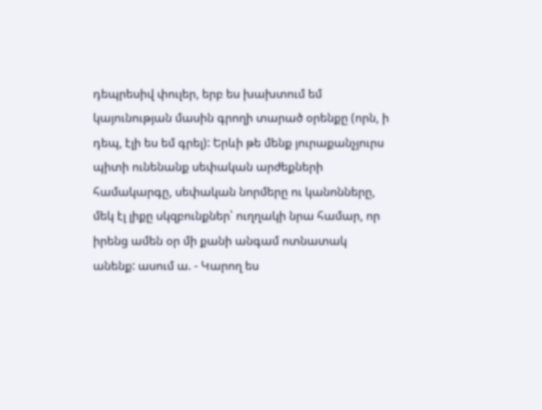դեպրեսիվ փուլեր, երբ ես խախտում եմ կայունության մասին գրողի տարած օրենքը (որն, ի դեպ, էլի ես եմ գրել): Երևի թե մենք յուրաքանչյուրս պիտի ունենանք սեփական արժեքների համակարգը, սեփական նորմերը ու կանոնները, մեկ էլ լիքը սկզբունքներ՝ ուղղակի նրա համար, որ իրենց ամեն օր մի քանի անգամ ոտնատակ անենք: ասում ա. - Կարող ես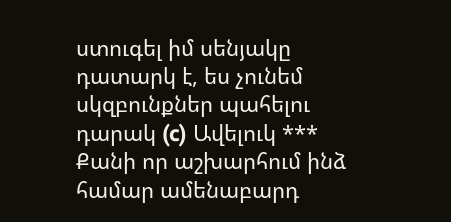ստուգել իմ սենյակը դատարկ է, ես չունեմ սկզբունքներ պահելու դարակ (c) Ավելուկ *** Քանի որ աշխարհում ինձ համար ամենաբարդ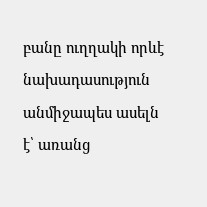բանը ուղղակի որևէ նախադասություն անմիջապես ասելն է՝ առանց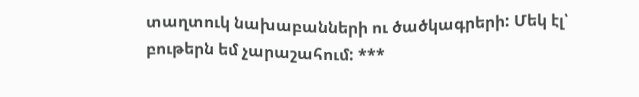տաղտուկ նախաբանների ու ծածկագրերի: Մեկ էլ՝ բութերն եմ չարաշահում: ***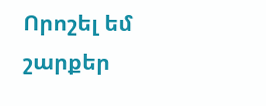Որոշել եմ շարքեր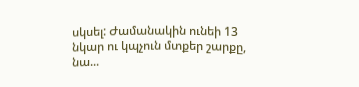սկսել: Ժամանակին ունեի 13 նկար ու կպչուն մտքեր շարքը, նա...